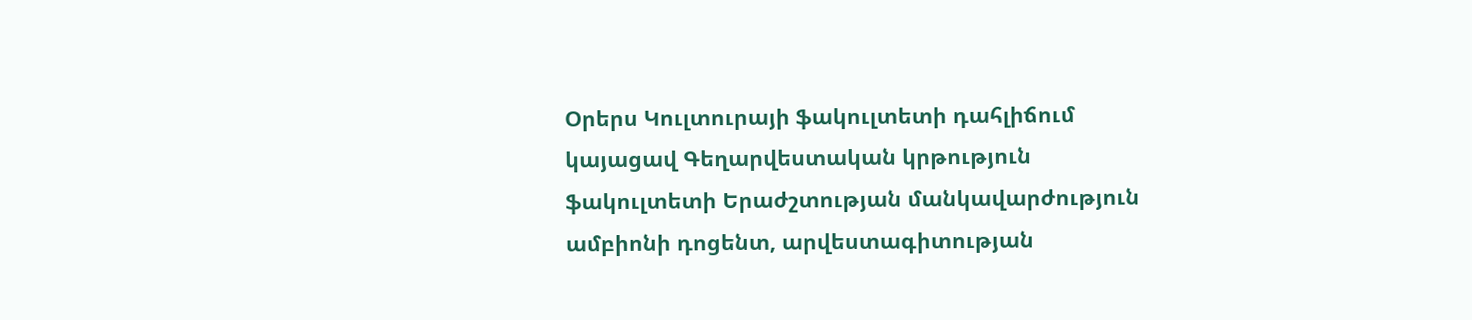Օրերս Կուլտուրայի ֆակուլտետի դահլիճում կայացավ Գեղարվեստական կրթություն ֆակուլտետի Երաժշտության մանկավարժություն ամբիոնի դոցենտ, արվեստագիտության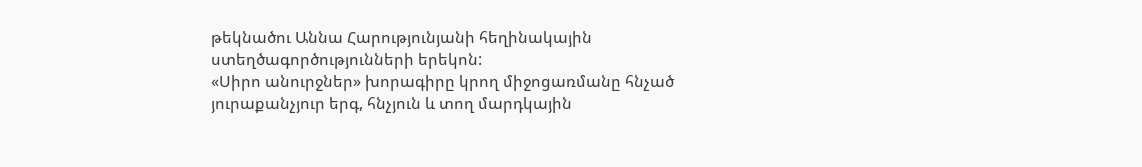թեկնածու Աննա Հարությունյանի հեղինակային ստեղծագործությունների երեկոն:
«Սիրո անուրջներ» խորագիրը կրող միջոցառմանը հնչած յուրաքանչյուր երգ, հնչյուն և տող մարդկային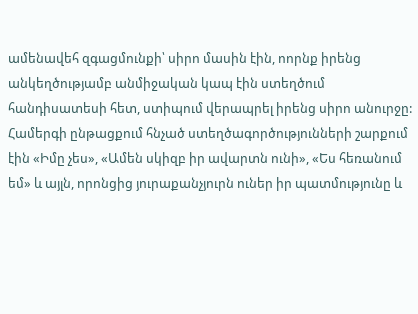ամենավեհ զգացմունքի՝ սիրո մասին էին, ոորնք իրենց անկեղծությամբ անմիջական կապ էին ստեղծում հանդիսատեսի հետ, ստիպում վերապրել իրենց սիրո անուրջը:
Համերգի ընթացքում հնչած ստեղծագործությունների շարքում էին «Իմը չես», «Ամեն սկիզբ իր ավարտն ունի», «Ես հեռանում եմ» և այլն, որոնցից յուրաքանչյուրն ուներ իր պատմությունը և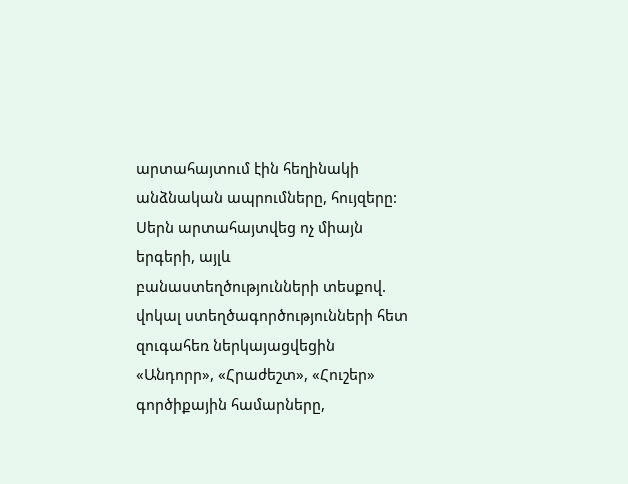արտահայտում էին հեղինակի անձնական ապրումները, հույզերը:
Սերն արտահայտվեց ոչ միայն երգերի, այլև բանաստեղծությունների տեսքով. վոկալ ստեղծագործությունների հետ զուգահեռ ներկայացվեցին «Անդորր», «Հրաժեշտ», «Հուշեր» գործիքային համարները,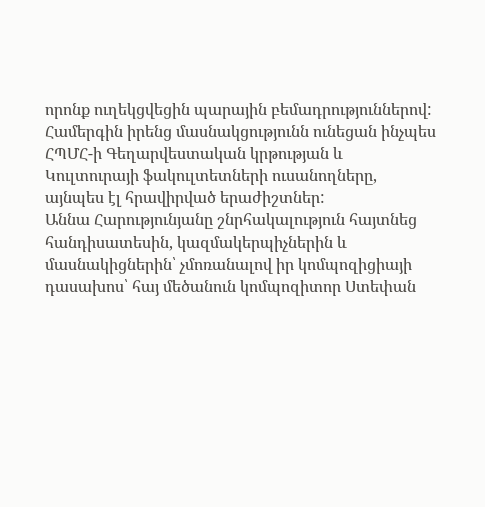որոնք ուղեկցվեցին պարային բեմադրություններով:
Համերգին իրենց մասնակցությունն ունեցան ինչպես ՀՊՄՀ-ի Գեղարվեստական կրթության և Կուլտուրայի ֆակուլտետների ուսանողները, այնպես էլ հրավիրված երաժիշտներ:
Աննա Հարությունյանը շնրհակալություն հայտնեց հանդիսատեսին, կազմակերպիչներին և մասնակիցներին՝ չմոռանալով իր կոմպոզիցիայի դասախոս՝ հայ մեծանուն կոմպոզիտոր Ստեփան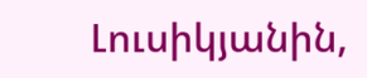Լուսիկյանին,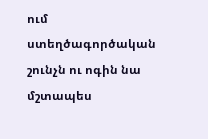ում ստեղծագործական շունչն ու ոգին նա մշտապես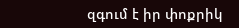զգում է իր փոքրիկ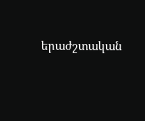երաժշտական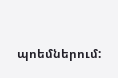պոեմներում: